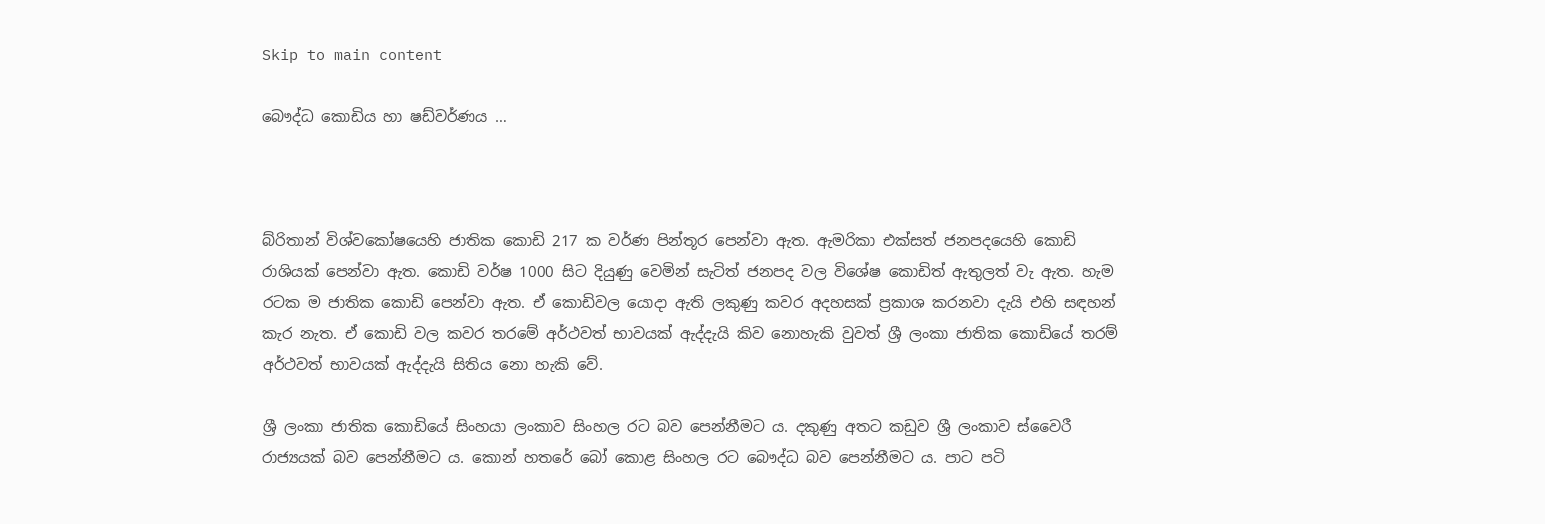Skip to main content

බෞද්ධ කොඩිය හා ෂඩ්වර්ණය …



බ්රිතාන් විශ්වකෝෂයෙහි ජාතික කොඩි 217 ක වර්ණ පින්තූර පෙන්වා ඇත. ඇමරිකා එක්සත් ජනපදයෙහි කොඩි රාශියක් පෙන්වා ඇත. කොඩි වර්ෂ 1000 සිට දියුණු වෙමින් සැටිත් ජනපද වල විශේෂ කොඩිත් ඇතුලත් වැ ඇත. හැම රටක ම ජාතික කොඩි පෙන්වා ඇත. ඒ කොඩිවල යොදා ඇති ලකුණු කවර අදහසක් ප්‍රකාශ කරනවා දැයි එහි සඳහන් කැර නැත. ඒ කොඩි වල කවර තරමේ අර්ථවත් භාවයක් ඇද්දැයි කිව නොහැකි වුවත් ශ්‍රී ලංකා ජාතික කොඩියේ තරම් අර්ථවත් භාවයක් ඇද්දැයි සිතිය නො හැකි වේ.

ශ්‍රී ලංකා ජාතික කොඩියේ සිංහයා ලංකාව සිංහල රට බව පෙන්නීමට ය. දකුණු අතට කඩුව ශ්‍රී ලංකාව ස්වෛරී රාජ්‍යයක් බව පෙන්නීමට ය. කොන් හතරේ බෝ කොළ සිංහල රට බෞද්ධ බව පෙන්නීමට ය. පාට පටි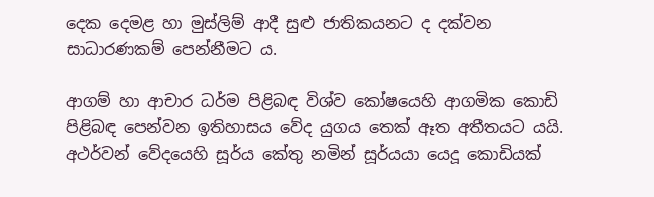දෙක දෙමළ හා මුස්ලිම් ආදී සුළු ජාතිකයනට ද දක්වන සාධාරණකම් පෙන්නීමට ය.

ආගම් හා ආචාර ධර්ම පිළිබඳ විශ්ව කෝෂයෙහි ආගමික කොඩි පිළිබඳ පෙන්වන ඉතිහාසය වේද යුගය තෙක් ඈත අතීතයට යයි. අථර්වන් වේදයෙහි සූර්ය කේතු නමින් සූර්යයා යෙදූ කොඩියක්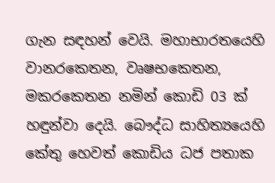ගැන සඳහන් වෙයි. මහාභාරතයෙහි වානරකෙතන, වෘෂභකෙතන, මකරකෙතන නමින් කොඩි 03 ක් හඳුන්වා දෙයි. බෞද්ධ සාහිත්‍යයෙහි කේතු හෙවත් කොඩිය ධජ පතාක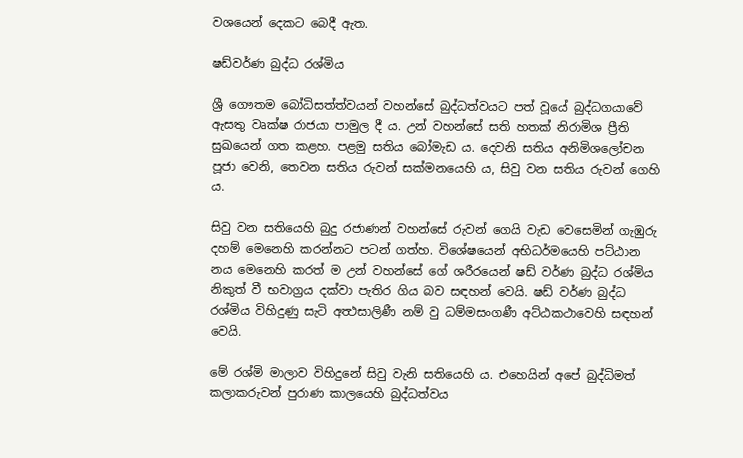වශයෙන් දෙකට බෙදී ඇත.

ෂඩ්වර්ණ බුද්ධ රශ්මිය

ශ්‍රී ගෞතම බෝධිසත්ත්වයන් වහන්සේ බුද්ධත්වයට පත් වූයේ බුද්ධගයාවේ ඇසතු වෘක්ෂ රාජයා පාමුල දී ය. උන් වහන්සේ සති හතක් නිරාමිශ ප්‍රීති සුඛයෙන් ගත කළහ. පළමු සතිය බෝමැඩ ය. දෙවනි සතිය අනිමිශලෝචන පූජා වෙනි, තෙවන සතිය රුවන් සක්මනයෙහි ය, සිවු වන සතිය රුවන් ගෙහි ය.

සිවු වන සතියෙහි බුදු රජාණන් වහන්සේ රුවන් ගෙයි වැඩ වෙසෙමින් ගැඹුරු දහම් මෙනෙහි කරන්නට පටන් ගත්හ. විශේෂයෙන් අභිධර්මයෙහි පට්ඨාන නය මෙනෙහි කරත් ම උන් වහන්සේ ගේ ශරීරයෙන් ෂඩ් වර්ණ බුද්ධ රශ්මිය නිකුත් වී භවාග්‍රය දක්වා පැතිර ගිය බව සඳහන් වෙයි. ෂඩ් වර්ණ බුද්ධ රශ්මිය විහිදුණු සැටි අත්‍ථසාලිණී නම් වු ධම්මසංගණී අට්ඨකථාවෙහි සඳහන් වෙයි.

මේ රශ්මි මාලාව විහිදු‍‍නේ සිවු වැනි සතියෙහි ය. එහෙයින් අපේ බුද්ධිමත් කලාකරුවන් පුරාණ කාලයෙහි බුද්ධත්වය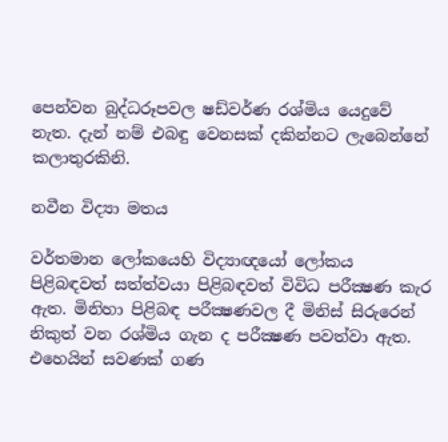පෙන්වන බුද්ධරූපවල ෂඩ්වර්ණ රශ්මිය යෙදුවේ නැත. දැන් නම් එබඳු වෙනසක් දකින්නට ලැබෙන්නේ කලාතුරකිනි.

නවීන විද්‍යා මතය

වර්තමාන ලෝකයෙහි විද්‍යාඥයෝ ලෝකය පිළිබඳවත් සත්ත්වයා පිළිබඳවත් විවිධ පරීක්‍ෂණ කැර ඇත. මිනිහා පිළිබඳ පරීක්‍ෂණවල දී මිනිස් සිරුරෙන් නිකුත් වන රශ්මිය ගැන ද පරීක්‍ෂණ පවත්වා ඇත. එහෙයින් සවණක් ගණ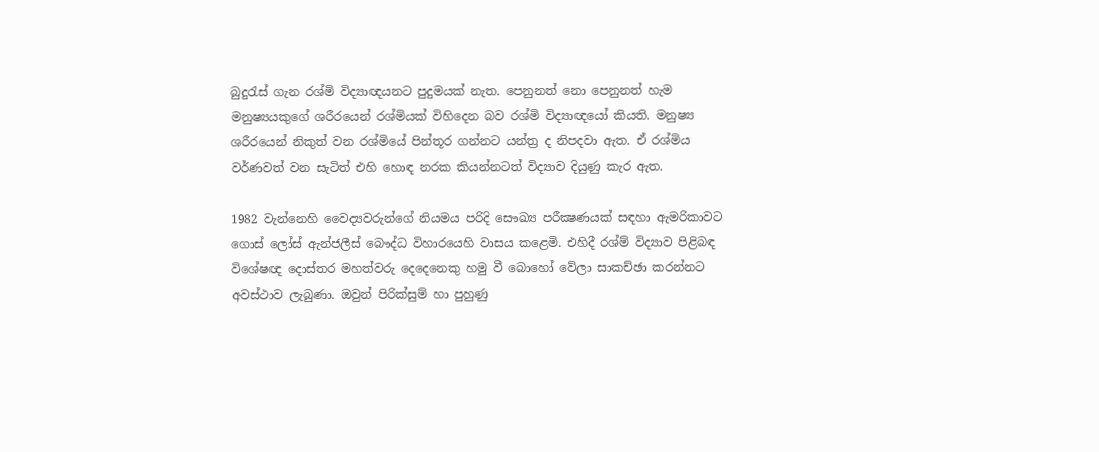බුදුරැස් ගැන රශ්මි විද්‍යාඥයනට පුදුමයක් නැත. පෙනුනත් නො පෙනුනත් හැම මනුෂ්‍යයකුගේ ශරීරයෙන් රශ්මියක් විහිදෙන බව රශ්මි විද්‍යාඥයෝ කියති. මනුෂ්‍ය ශරීරයෙන් නිකුත් වන රශ්මියේ පින්තූර ගන්නට යන්ත්‍ර ද නිපදවා ඇත. ඒ රශ්මිය වර්ණවත් වන සැටිත් එහි හොඳ නරක කියන්නටත් විද්‍යාව දියුණු කැර ඇත.

1982 වැන්නෙහි වෛද්‍යවරුන්ගේ නියමය පරිදි සෞඛ්‍ය පරීක්‍ෂණයක් සඳහා ඇමරිකාවට ගොස් ලෝස් ඇන්ජලීස් බෞද්ධ විහාරයෙහි වාසය කළෙමි. එහිදී රශ්ම් විද්‍යාව පිළිබඳ වි‍ශේෂඥ දොස්තර මහත්වරු දෙදෙනෙකු හමු වී බොහෝ වේලා සාකච්ඡා කරන්නට අවස්ථාව ලැබුණා. ඔවුන් පිරික්සුම් හා පුහුණු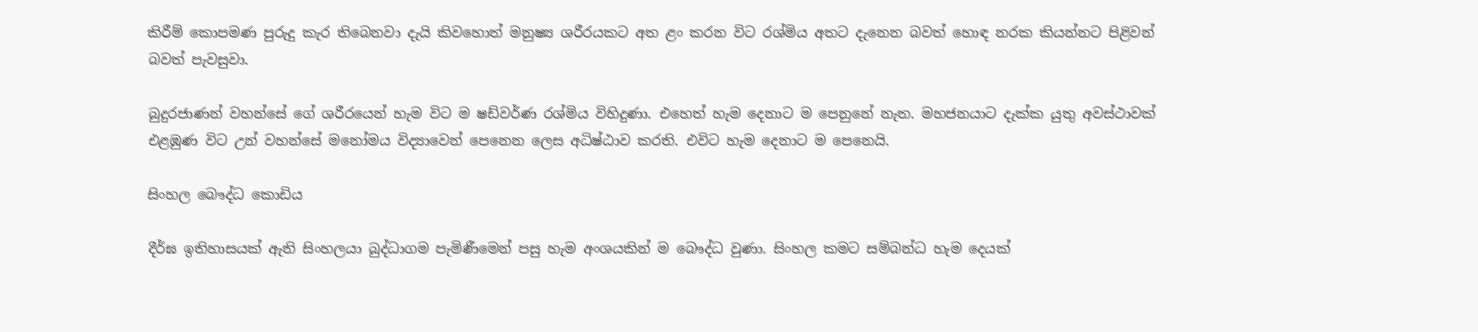කිරීම් කොපමණ පුරුදු කැර තිබෙනවා දැයි කිවහොත් මනුෂ්‍ය ශරීරයකට අත ළං කරන විට රශ්මිය අතට දැනෙන බවත් හොඳ නරක කියන්නට පිළිවන් බවත් පැවසුවා.

බුදුරජාණන් වහන්සේ ගේ ශරීරයෙන් හැම විට ම ෂඩ්වර්ණ රශ්මිය විහිදුණා. එහෙත් හැම දෙනාට ම පෙනුනේ නැත. මහජනයාට දැක්ක යුතු අවස්ථාවක් එළඹුණ විට උන් වහන්සේ මනෝමය විද්‍යාවෙන් පෙනෙන ලෙස අධිෂ්ඨාව කරති. එවිට හැම දෙනාට ම පෙනෙයි.

සිංහල බෞද්ධ කොඩිය

දීර්ඝ ඉතිහාසයක් ඇති සිංහලයා බුද්ධාගම පැමිණීමෙන් පසු හැම අංශයකින් ම බෞද්ධ වුණා. සිංහල කමට සම්බන්ධ හැම දෙයක්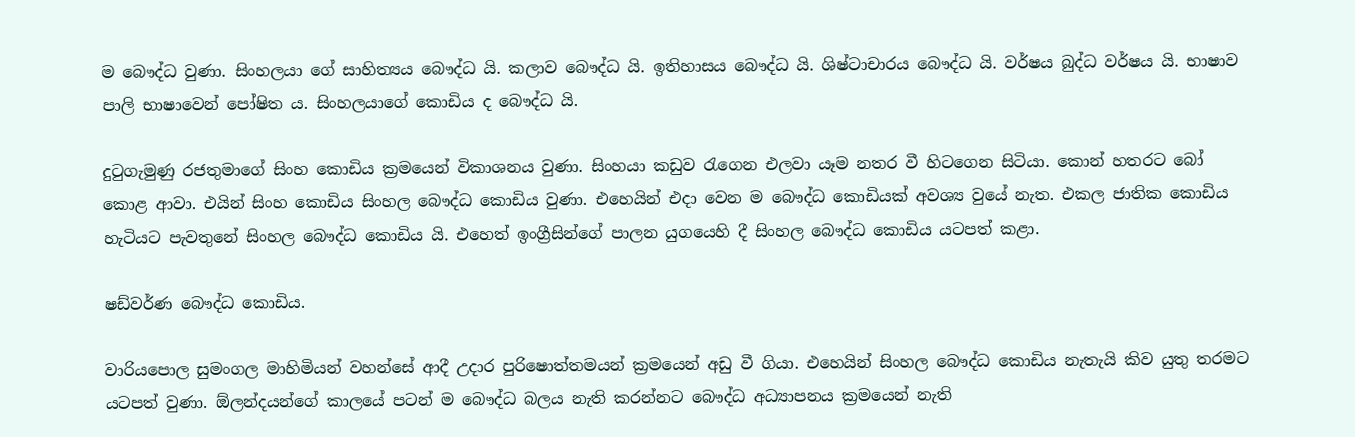ම බෞද්ධ වුණා. සිංහලයා ගේ සාහිත්‍යය බෞද්ධ යි. කලාව බෞද්ධ යි. ඉතිහාසය බෞද්ධ යි. ශිෂ්ටාචාරය බෞද්ධ යි. වර්ෂය බුද්ධ වර්ෂය යි. භාෂාව පාලි භාෂාවෙන් පෝෂිත ය. සිංහලයාගේ කොඩිය ද බෞද්ධ යි.

දුටුගැමුණු රජතුමාගේ සිංහ කොඩිය ක්‍රමයෙන් විකාශනය වුණා. සිංහයා කඩුව රැගෙන එලවා යෑම නතර වී හිටගෙන සිටියා. කොන් හතරට බෝ කොළ ආවා. එයින් සිංහ කොඩිය සිංහල බෞද්ධ කොඩිය වුණා. එහෙයින් එදා වෙන ම බෞද්ධ කොඩියක් අවශ්‍ය වුයේ නැත. එකල ජාතික කොඩිය හැටියට පැවතුනේ සිංහල බෞද්ධ කොඩිය යි. එහෙත් ඉංග්‍රීසින්ගේ පාලන යුගයෙහි දී සිංහල බෞද්ධ කොඩිය යටපත් කළා.

ෂඩ්වර්ණ බෞද්ධ කොඩිය.

වාරියපොල සුමංගල මාහිමියන් වහන්සේ ආදී උදාර පුරිෂොත්තමයන් ක්‍රමයෙන් අඩු වී ගියා. එහෙයින් සිංහල බෞද්ධ කොඩිය නැතැයි කිව යුතු තරමට යටපත් වුණා. ඕලන්දයන්ගේ කාලයේ පටන් ම බෞද්ධ බලය නැති කරන්නට බෞද්ධ අධ්‍යාපනය ක්‍රමයෙන් නැති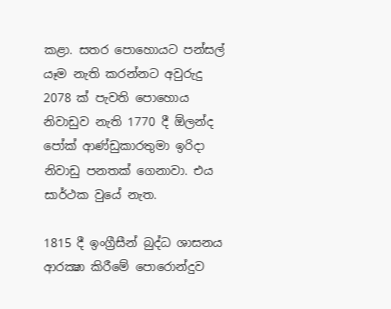කළා. සතර පොහොයට පන්සල් යෑම නැති කරන්නට අවුරුදු 2078 ක් පැවති පොහොය නිවාඩුව නැති 1770 දී ඕලන්ද පෝක් ආණ්ඩුකාරතුමා ඉරිදා නිවාඩු පනතක් ගෙනාවා. එය සාර්ථක වුයේ නැත.

1815 දී ඉංග්‍රීසීන් බුද්ධ ශාසනය ආරක්‍ෂා කිරීමේ පොරොන්දුව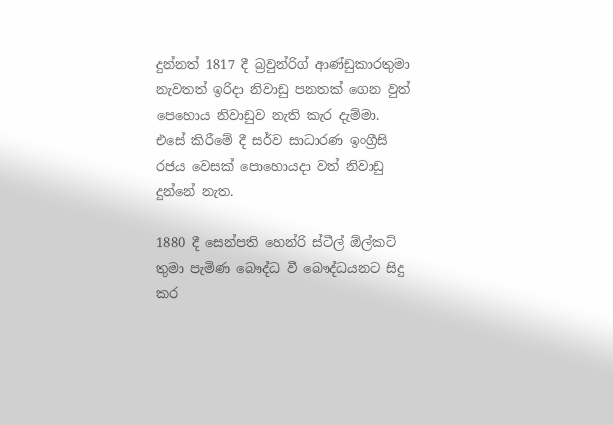දුන්නත් 1817 දී බ්‍රවුන්රිග් ආණ්ඩුකාරතුමා නැවතත් ඉරිදා නිවාඩු පනතක් ගෙන වුත් පෙහොය නිවාඩුව නැති කැර දැම්මා. එසේ කිරීමේ දී සර්ව සාධාරණ ඉංග්‍රීසි රජය වෙසක් පොහොයදා වත් නිවාඩු දුන්නේ නැත.

1880 දී සෙන්පති හෙන්රි ස්ටීල් ඕල්කට් තුමා පැමිණ බෞද්ධ වී බෞද්ධයනට සිදු කර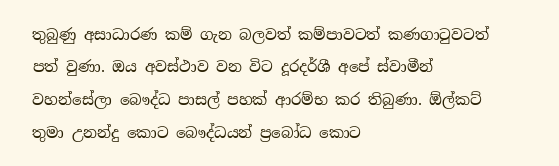තුබුණු අසාධාරණ කම් ගැන බලවත් කම්පාවටත් කණගාටුවටත් පත් වුණා. ඔය අවස්ථාව වන විට දූරදර්ශී අපේ ස්වාමීන් වහන්සේලා බෞද්ධ පාසල් පහක් ආරම්භ කර තිබුණා. ඕල්කට් තුමා උනන්දු කොට බෞද්ධයන් ප්‍රබෝධ කොට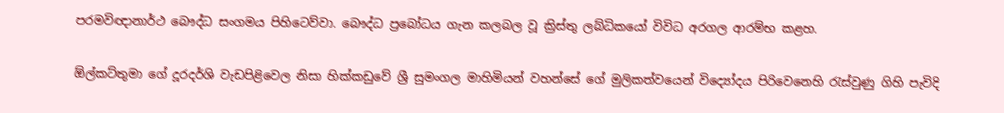පරමවිඥානාර්ථ බෞද්ධ සංගමය පිහිටෙව්වා. බෞද්ධ ප්‍රබෝධය ගැන කලබල වූ ක්‍රිස්තු ලබ්ධිකයෝ විවිධ අරගල ආරම්භ කළහ.

ඕල්කට්තුමා ගේ දූරදර්ශි වැඩපිළිවෙල නිසා හික්කඩුවේ ශ්‍රී සුමංගල මාහිමියන් වහන්සේ ගේ මුලිකත්වයෙන් විද්‍යෝදය පිරිවෙනෙහි රැස්වුණු ගිහි පැවිදි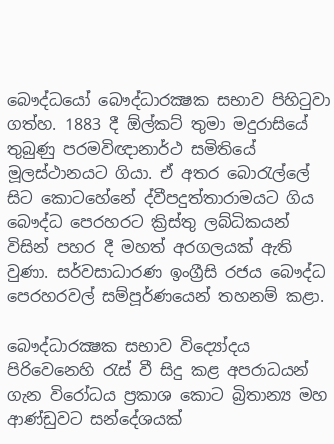බෞද්ධයෝ බෞද්ධාරක්‍ෂක සභාව පිහිටුවා ගත්හ. 1883 දී ඕල්කට් තුමා මදුරාසියේ තුබුණු පරමවිඥානාර්ථ සමිතියේ මූලස්ථානයට ගියා. ඒ අතර බොරැල්ලේ සිට කොටහේනේ ද්වීපදුත්තාරාමයට ගිය බෞද්ධ පෙරහරට ක්‍රිස්තු ලබ්ධිකයන් විසින් පහර දී මහත් අරගලයක් ඇති වුණා. සර්වසාධාරණ ඉංග්‍රීසි රජය බෞද්ධ පෙරහරවල් සම්පූර්ණයෙන් තහනම් කළා.

බෞද්ධාරක්‍ෂක සභාව විද්‍යෝදය පිරිවෙනෙහි රැස් වී සිදු කළ අපරාධයන් ගැන විරෝධය ප්‍රකාශ කොට බ්‍රිතාන්‍ය මහ ආණ්ඩුවට සන්දේශයක්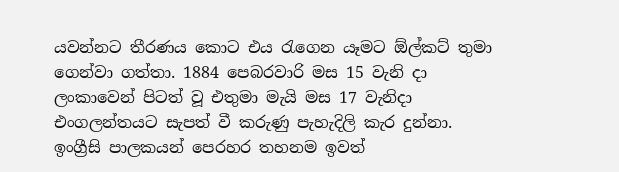යවන්නට තීරණය කොට එය රැගෙන යෑමට ඕල්කට් තුමා ගෙන්වා ගත්තා. 1884 පෙබරවාරි මස 15 වැනි දා ලංකාවෙන් පිටත් වූ එතුමා මැයි මස 17 වැනිදා එංගලන්තයට සැපත් වී කරුණු පැහැදිලි කැර දුන්නා. ඉංග්‍රීසි පාලකයන් පෙරහර තහනම ඉවත්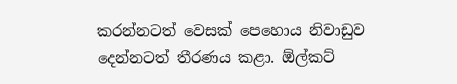කරන්නටත් වෙසක් පෙහොය නිවාඩුව දෙන්නටත් තීරණය කළා. ඕල්කට්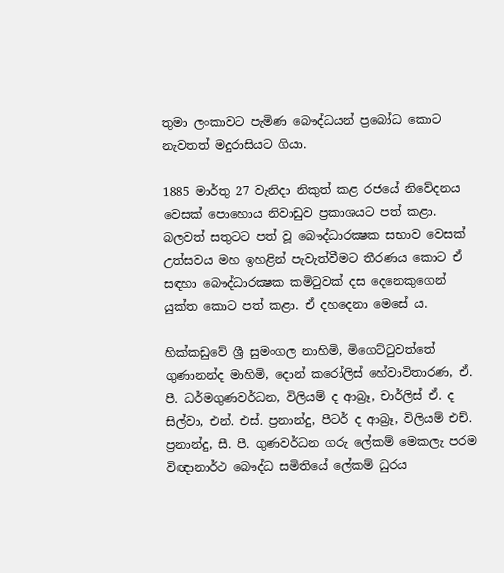තුමා ලංකාවට පැමිණ බෞද්ධයන් ප්‍රබෝධ කොට නැවතත් මදුරාසියට ගියා.

1885 මාර්තු 27 වැනිදා නිකුත් කළ රජයේ නිවේදනය වෙසක් පොහොය නිවාඩුව ප්‍රකාශයට පත් කළා. බලවත් සතුටට පත් වූ බෞද්ධාරක්‍ෂක සභාව වෙසක් උත්සවය මහ ඉහළින් පැවැත්වීමට තීරණය කොට ඒ සඳහා බෞද්ධාරක්‍ෂක කමිටුවක් දස දෙනෙකුගෙන් යුක්ත කොට පත් කළා. ඒ දහදෙනා මෙසේ ය.

හික්කඩුවේ ශ්‍රී සුමංගල නාහිමි, මිගෙට්ටුවත්තේ ගුණානන්ද මාහිමි, දොන් කරෝලිස් හේවාවිතාරණ, ඒ. පී. ධර්මගුණවර්ධන, විලියම් ද ආබ්‍රෑ, චාර්ලිස් ඒ. ද සිල්වා, එන්. එස්. ප්‍රනාන්දු, පීටර් ද ආබ්‍රෑ, විලියම් එච්. ප්‍රනාන්දු, සී. පී. ගුණවර්ධන ගරු ලේකම් මෙකලැ පරම විඥානාර්ථ බෞද්ධ සමිතියේ ලේකම් ධුරය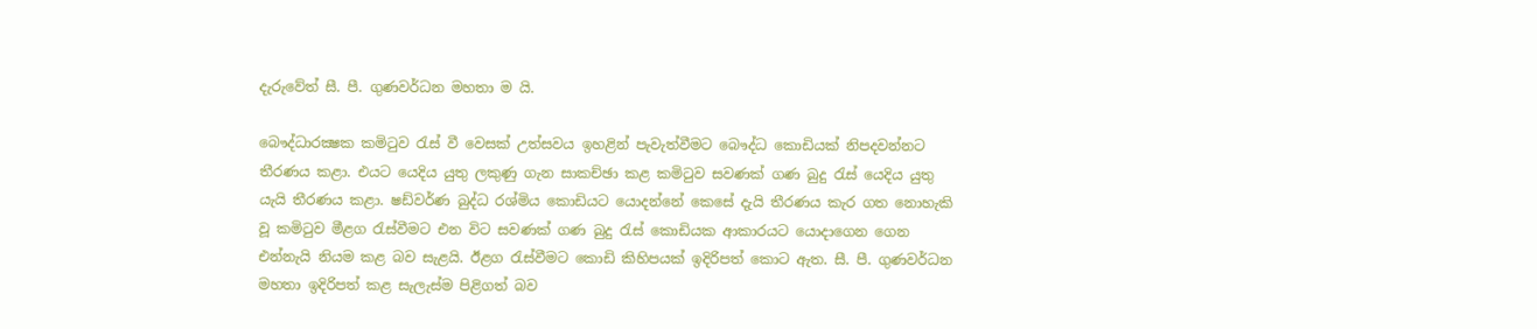දැරුවේත් සී. පී. ගුණවර්ධන මහතා ම යි.

බෞද්ධාරක්‍ෂක කමිටුව රැස් වී වෙසක් උත්සවය ඉහළින් පැවැත්වීමට බෞද්ධ කොඩියක් නිපදවන්නට තීරණය කළා. එයට යෙදිය යුතු ලකුණු ගැන සාකච්ඡා කළ කමිටුව සවණක් ගණ බුදු රැස් යෙදිය යුතු යැයි තීරණය කළා. ෂඩ්වර්ණ බුද්ධ රශ්මිය කොඩියට යොදන්නේ කෙසේ දැයි තීරණය කැර ගත නොහැකි වූ කමිටුව මීළග රැස්වීමට එන විට සවණක් ගණ බුදු රැස් කොඩියක ආකාරයට යොදාගෙන ගෙන එන්නැයි නියම කළ බව සැළයි. ඊළග රැස්වීමට කොඩි කිහිපයක් ඉදිරිපත් කොට ඇත. සී. පී. ගුණවර්ධන මහතා ඉදිරිපත් කළ සැලැස්ම පිළිගත් බව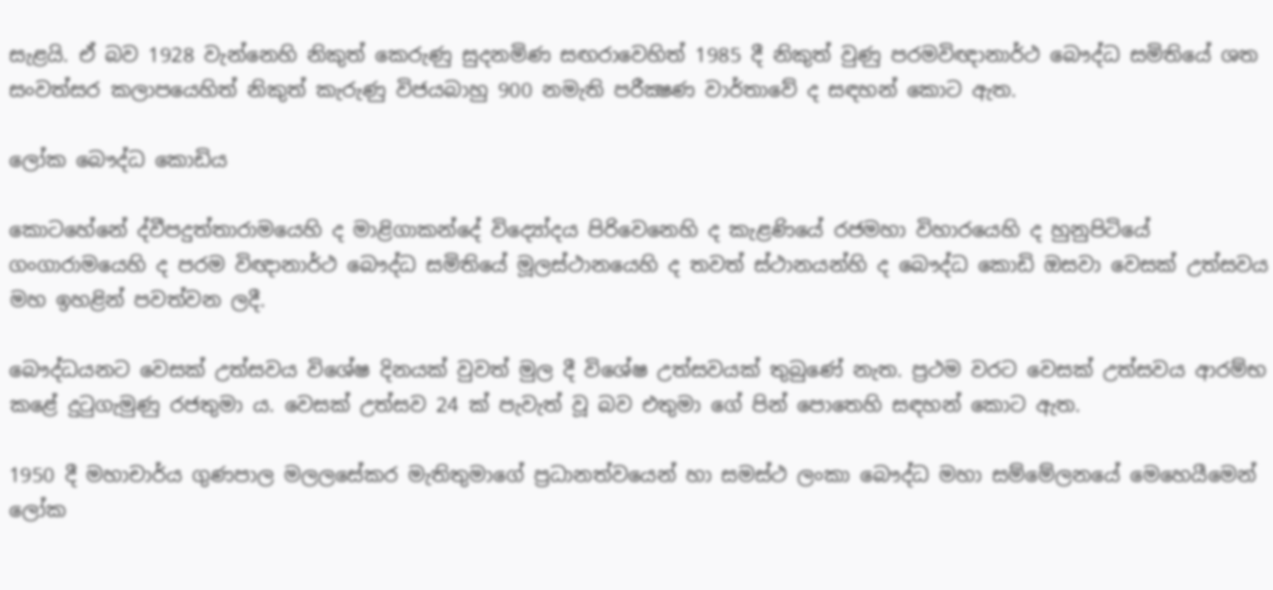සැළයි. ඒ බව 1928 වැන්නෙහි නිකුත් කෙරුණු සුදනමිණ සඟරාවෙහිත් 1985 දී නිකුත් වුණු පරමවිඥානාර්ථ බෞද්ධ සමිතියේ ශත සංවත්සර කලාපයෙහිත් නිකුත් කැරුණු විජයබාහු 900 නමැති පරීක්‍ෂණ වාර්තාවේ ද සඳහන් කොට ඇත.

ලෝක බෞද්ධ කොඩිය

කොටහේනේ ද්වීපදුත්තාරාමයෙහි ද මාළිගාකන්දේ විද්‍යෝදය පිරිවෙනෙහි ද කැළණියේ රජමහා විහාරයෙහි ද හුනුපිටියේ ගංගාරාමයෙහි ද පරම විඥානාර්ථ බෞද්ධ සමිතියේ මූලස්ථානයෙහි ද තවත් ස්ථානයන්හි ද බෞද්ධ කොඩි ඔසවා වෙසක් උත්සවය මහ ඉහළින් පවත්වන ලදී.

බෞද්ධයනට වෙසක් උත්සවය විශේෂ දිනයක් වුවත් මුල දී විශේෂ උත්සවයක් තුබුණේ නැත. ප්‍රථම වරට වෙසක් උත්සවය ආරම්භ කළේ දුටුගැමුණු රජතුමා ය. වෙසක් උත්සව 24 ක් පැවැත් වූ බව එතුමා ගේ පින් පොතෙහි සඳහන් කොට ඇත.

1950 දී මහාචාර්ය ගුණපාල මලලසේකර මැතිතුමාගේ ප්‍රධානත්වයෙන් හා සමස්ථ ලංකා බෞද්ධ මහා සම්මේලනයේ මෙහෙයීමෙන් ලෝක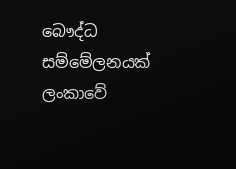බෞද්ධ සම්මේලනයක් ලංකාවේ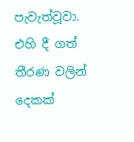පැවැත්වූවා. එහි දී ගත් තීරණ වලින් දෙකක්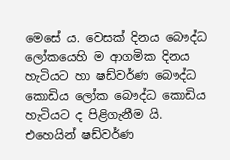මෙසේ ය. වෙසක් දිනය බෞද්ධ ලෝකයෙහි ම ආගමික දිනය හැටියට හා ෂඩ්වර්ණ බෞද්ධ කොඩිය ලෝක බෞද්ධ කොඩිය හැටියට ද පිළිගැනීම යි. එහෙයින් ෂඩ්වර්ණ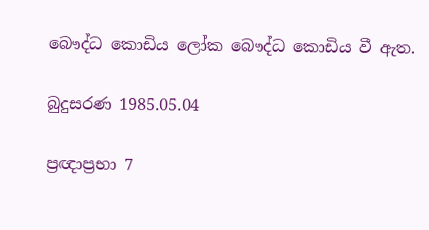බෞද්ධ කොඩිය ලෝක බෞද්ධ කොඩිය වී ඇත.

බුදුසරණ 1985.05.04

ප්‍රඥාප්‍රභා 7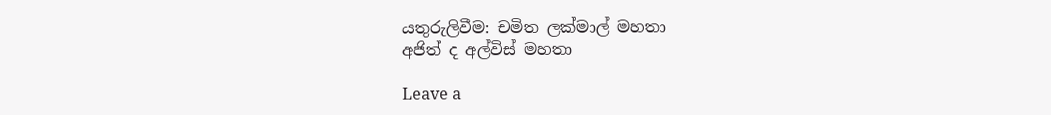යතුරුලිවීම: චමිත ලක්මාල් මහතා
අජිත් ද අල්විස් මහතා

Leave a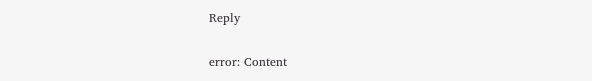Reply

error: Content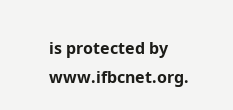is protected by www.ifbcnet.org.